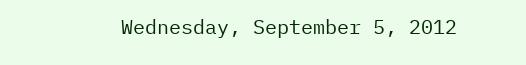Wednesday, September 5, 2012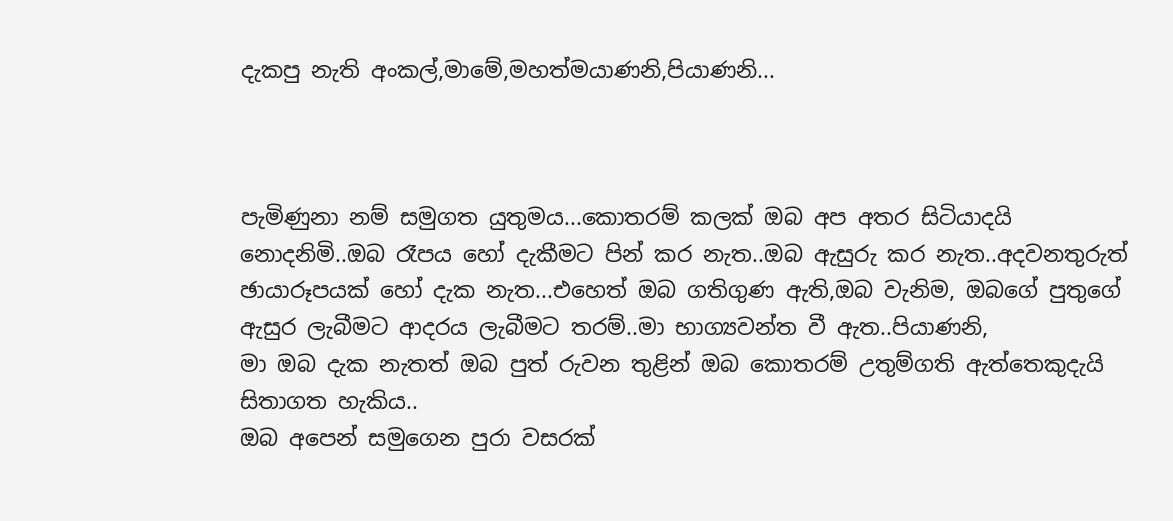දැකපු නැති අංකල්,මාමේ,මහත්මයාණනි,පියාණනි...



පැමිණුනා නම් සමුගත යුතුමය...කොතරම් කලක් ඔබ අප අතර සිටියාදයි නොදනිමි..ඔබ රෑපය හෝ දැකීමට පින් කර නැත..ඔබ ඇසුරු කර නැත..අදවනතුරුත් ඡායාරූපයක් හෝ දැක නැත...එහෙත් ඔබ ගතිගුණ ඇති,ඔබ වැනිම, ඔබගේ පුතුගේ ඇසුර ලැබීමට ආදරය ලැබීමට තරම්..මා භාග්‍යවන්ත වී ඇත..පියාණනි,
මා ඔබ දැක නැතත් ඔබ පුත් රුවන තුළින් ඔබ කොතරම් උතුම්ගති ඇත්තෙකුදැයි සිතාගත හැකිය..
ඔබ අපෙන් සමුගෙන පුරා වසරක්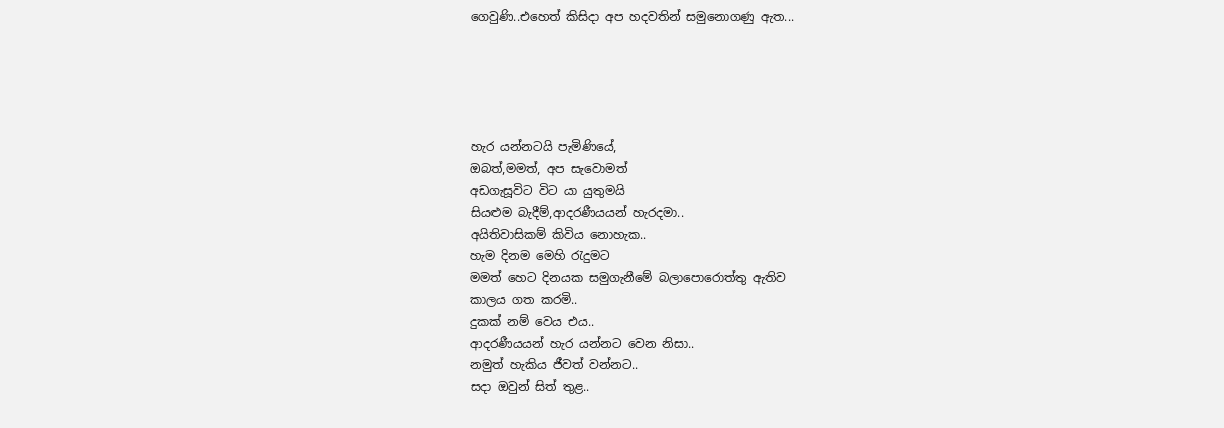ගෙවුණි..එහෙත් කිසිදා අප හදවතින් සමුනොගණු ඇත...





හැර යන්නටයි පැමිණියේ,
ඔබත්,මමත්, අප සැවොමත්
අඩගැසූවිට විට යා යුතුමයි
සියළුම බැදීම්,ආදරණීයයන් හැරදමා..
අයිතිවාසිකම් කිවිය නොහැක..
හැම දිනම මෙහි රැදුමට
මමත් හෙට දිනයක සමුගැනීමේ බලාපොරොත්තු ඇතිව
කාලය ගත කරමි..
දුකක් නම් වෙය එය..
ආදරණීයයන් හැර යන්නට වෙන නිසා..
නමුත් හැකිය ජීවත් වන්නට..
සදා ඔවුන් සිත් තුළ..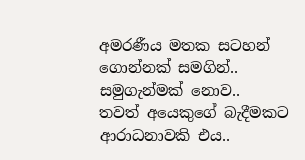අමරණීය මතක සටහන් ගොන්නක් සමගින්..
සමුගැන්මක් නොව..
තවත් අයෙකුගේ බැදීමකට ආරාධනාවකි එය..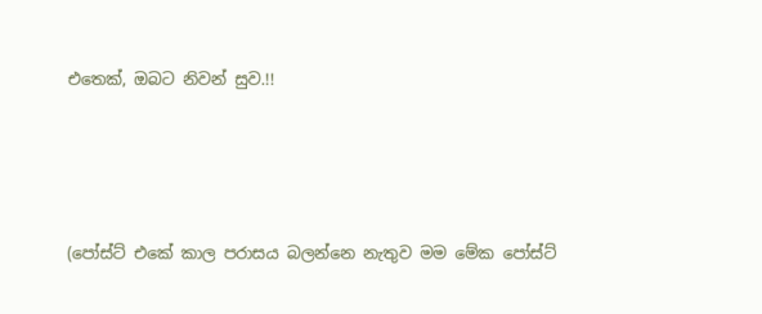එතෙක්, ඔබට නිවන් සුව.!!




(පෝස්ට් එකේ කාල පරාසය බලන්නෙ නැතුව මම මේක පෝස්ට්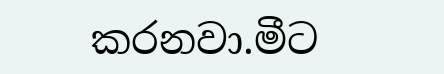කරනවා.මීට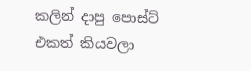කලින් දාපු පොස්ට් එකත් කියවලා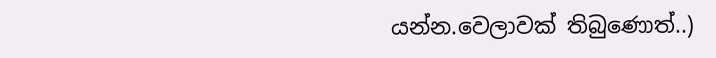යන්න.වෙලාවක් තිබුණොත්..)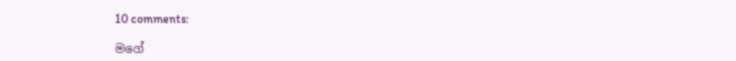10 comments:

මගේ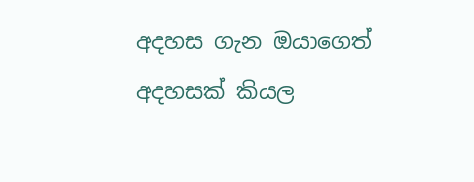අදහස ගැන ඔයාගෙත් අදහසක් කියල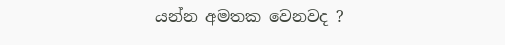යන්න අමතක වෙනවද ?